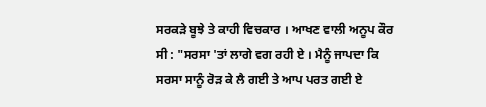ਸਰਕੜੇ ਬੂਝੇ ਤੇ ਕਾਹੀ ਵਿਚਕਾਰ । ਆਖਣ ਵਾਲੀ ਅਨੂਪ ਕੌਰ ਸੀ : "ਸਰਸਾ 'ਤਾਂ ਲਾਗੇ ਵਗ ਰਹੀ ਏ । ਮੈਨੂੰ ਜਾਪਦਾ ਕਿ ਸਰਸਾ ਸਾਨੂੰ ਰੋੜ ਕੇ ਲੈ ਗਈ ਤੇ ਆਪ ਪਰਤ ਗਈ ਏ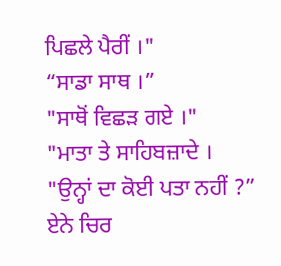ਪਿਛਲੇ ਪੈਰੀਂ ।"
“ਸਾਡਾ ਸਾਥ ।”
"ਸਾਥੋਂ ਵਿਛੜ ਗਏ ।"
"ਮਾਤਾ ਤੇ ਸਾਹਿਬਜ਼ਾਦੇ ।
"ਉਨ੍ਹਾਂ ਦਾ ਕੋਈ ਪਤਾ ਨਹੀਂ ?”
ਏਨੇ ਚਿਰ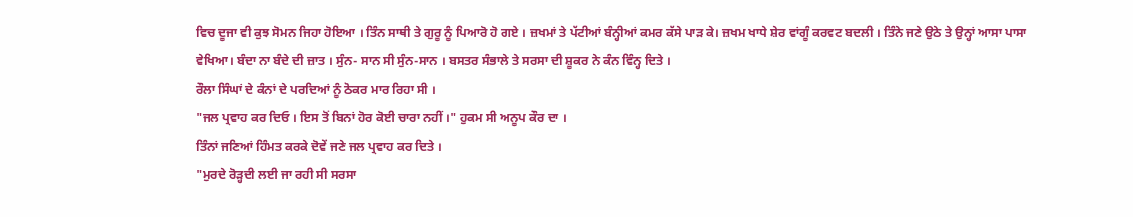ਵਿਚ ਦੂਜਾ ਵੀ ਕੁਝ ਸੋਮਨ ਜਿਹਾ ਹੋਇਆ । ਤਿੰਨ ਸਾਥੀ ਤੇ ਗੁਰੂ ਨੂੰ ਪਿਆਰੋ ਹੋ ਗਏ । ਜ਼ਖਮਾਂ ਤੇ ਪੱਟੀਆਂ ਬੰਨ੍ਹੀਆਂ ਕਮਰ ਕੱਸੇ ਪਾੜ ਕੇ। ਜ਼ਖਮ ਖਾਧੇ ਸ਼ੇਰ ਵਾਂਗੂੰ ਕਰਵਟ ਬਦਲੀ । ਤਿੰਨੇ ਜਣੇ ਉਠੇ ਤੇ ਉਨ੍ਹਾਂ ਆਸਾ ਪਾਸਾ ਵੇਖਿਆ। ਬੰਦਾ ਨਾ ਬੰਦੇ ਦੀ ਜ਼ਾਤ । ਸੁੰਨ- ਸਾਨ ਸੀ ਸੁੰਨ-ਸਾਨ । ਬਸਤਰ ਸੰਭਾਲੇ ਤੇ ਸਰਸਾ ਦੀ ਸ਼ੂਕਰ ਨੇ ਕੰਨ ਵਿੰਨ੍ਹ ਦਿਤੇ ।
ਰੌਲਾ ਸਿੰਘਾਂ ਦੇ ਕੰਨਾਂ ਦੇ ਪਰਦਿਆਂ ਨੂੰ ਠੋਕਰ ਮਾਰ ਰਿਹਾ ਸੀ ।
"ਜਲ ਪ੍ਰਵਾਹ ਕਰ ਦਿਓ । ਇਸ ਤੋਂ ਬਿਨਾਂ ਹੋਰ ਕੋਈ ਚਾਰਾ ਨਹੀਂ ।" ਹੁਕਮ ਸੀ ਅਨੂਪ ਕੌਰ ਦਾ ।
ਤਿੰਨਾਂ ਜਣਿਆਂ ਹਿੰਮਤ ਕਰਕੇ ਦੋਵੇਂ ਜਣੇ ਜਲ ਪ੍ਰਵਾਹ ਕਰ ਦਿਤੇ ।
"ਮੁਰਦੇ ਰੋੜ੍ਹਦੀ ਲਈ ਜਾ ਰਹੀ ਸੀ ਸਰਸਾ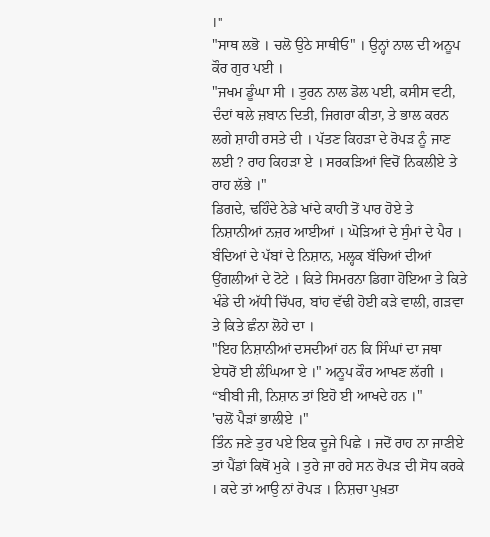।"
"ਸਾਥ ਲਭੋ । ਚਲੋ ਉਠੇ ਸਾਥੀਓ" । ਉਨ੍ਹਾਂ ਨਾਲ ਦੀ ਅਨੂਪ ਕੌਰ ਗੁਰ ਪਈ ।
"ਜਖਮ ਡੂੰਘਾ ਸੀ । ਤੁਰਨ ਨਾਲ ਡੋਲ ਪਈ, ਕਸੀਸ ਵਟੀ, ਦੰਦਾਂ ਥਲੇ ਜ਼ਬਾਨ ਦਿਤੀ, ਜਿਗਰਾ ਕੀਤਾ, ਤੇ ਭਾਲ ਕਰਨ ਲਗੇ ਸ਼ਾਹੀ ਰਸਤੇ ਦੀ । ਪੱਤਣ ਕਿਹੜਾ ਦੇ ਰੋਪੜ ਨੂੰ ਜਾਣ ਲਈ ? ਰਾਹ ਕਿਹੜਾ ਏ । ਸਰਕੜਿਆਂ ਵਿਚੋਂ ਨਿਕਲੀਏ ਤੇ ਰਾਹ ਲੱਭੇ ।"
ਡਿਗਦੇ, ਢਹਿੰਦੇ ਠੇਡੇ ਖਾਂਦੇ ਕਾਹੀ ਤੋਂ ਪਾਰ ਹੋਏ ਤੇ ਨਿਸ਼ਾਨੀਆਂ ਨਜ਼ਰ ਆਈਆਂ । ਘੋੜਿਆਂ ਦੇ ਸੁੰਮਾਂ ਦੇ ਪੈਰ । ਬੰਦਿਆਂ ਦੇ ਪੱਬਾਂ ਦੇ ਨਿਸ਼ਾਨ, ਮਲ੍ਹਕ ਬੱਚਿਆਂ ਦੀਆਂ ਉਂਗਲੀਆਂ ਦੇ ਟੋਟੇ । ਕਿਤੇ ਸਿਮਰਨਾ ਡਿਗਾ ਹੋਇਆ ਤੇ ਕਿਤੇ ਖੰਡੇ ਦੀ ਅੱਧੀ ਚਿੱਪਰ, ਬਾਂਹ ਵੱਢੀ ਹੋਈ ਕੜੇ ਵਾਲੀ, ਗੜਵਾ ਤੇ ਕਿਤੇ ਛੰਨਾ ਲੋਹੇ ਦਾ ।
"ਇਹ ਨਿਸ਼ਾਨੀਆਂ ਦਸਦੀਆਂ ਹਨ ਕਿ ਸਿੰਘਾਂ ਦਾ ਜਥਾ ਏਧਰੋਂ ਈ ਲੰਘਿਆ ਏ ।" ਅਨੂਪ ਕੌਰ ਆਖਣ ਲੱਗੀ ।
“ਬੀਬੀ ਜੀ, ਨਿਸ਼ਾਨ ਤਾਂ ਇਹੋ ਈ ਆਖਦੇ ਹਨ ।"
'ਚਲੋਂ ਪੈੜਾਂ ਭਾਲੀਏ ।"
ਤਿੰਨ ਜਣੇ ਤੁਰ ਪਏ ਇਕ ਦੂਜੇ ਪਿਛੇ । ਜਦੋਂ ਰਾਹ ਨਾ ਜਾਣੀਏ ਤਾਂ ਪੈਂਡਾਂ ਕਿਥੋਂ ਮੁਕੇ । ਤੁਰੇ ਜਾ ਰਹੇ ਸਨ ਰੋਪੜ ਦੀ ਸੋਧ ਕਰਕੇ । ਕਦੇ ਤਾਂ ਆਉ ਨਾਂ ਰੋਪੜ । ਨਿਸ਼ਚਾ ਪੁਖ਼ਤਾ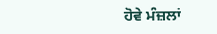ਹੋਵੇ ਮੰਜ਼ਲਾਂ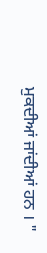ਮੁਕਦੀਆਂ ਜਾਂਦੀਆਂ ਹਨ । "